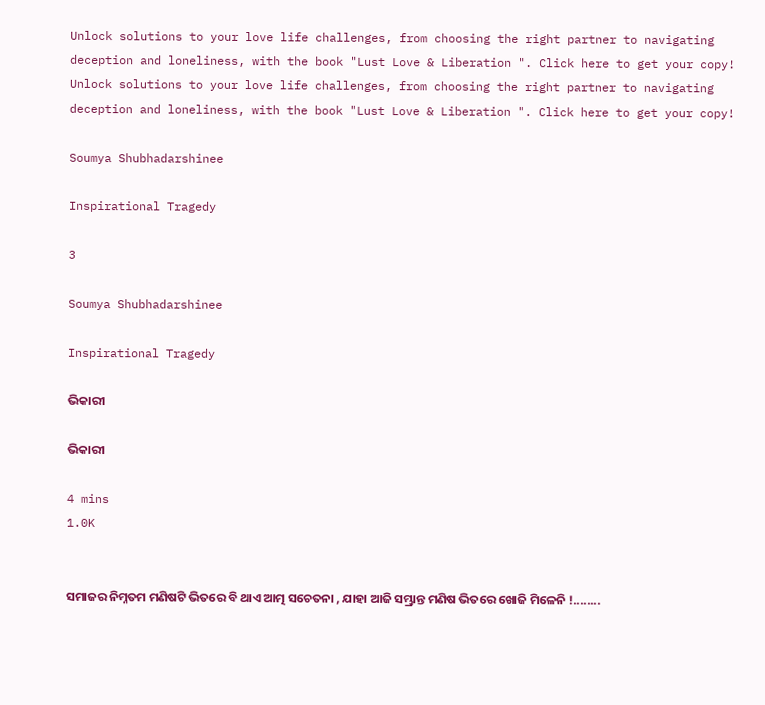Unlock solutions to your love life challenges, from choosing the right partner to navigating deception and loneliness, with the book "Lust Love & Liberation ". Click here to get your copy!
Unlock solutions to your love life challenges, from choosing the right partner to navigating deception and loneliness, with the book "Lust Love & Liberation ". Click here to get your copy!

Soumya Shubhadarshinee

Inspirational Tragedy

3

Soumya Shubhadarshinee

Inspirational Tragedy

ଭିକାରୀ

ଭିକାରୀ

4 mins
1.0K


ସମାଜର ନିମ୍ନତମ ମଣିଷଟି ଭିତରେ ବି ଥାଏ ଆତ୍ମ ସଚେତନା , ଯାହା ଆଜି ସମ୍ଭ୍ରାନ୍ତ ମଣିଷ ଭିତରେ ଖୋଜି ମିଳେନି !........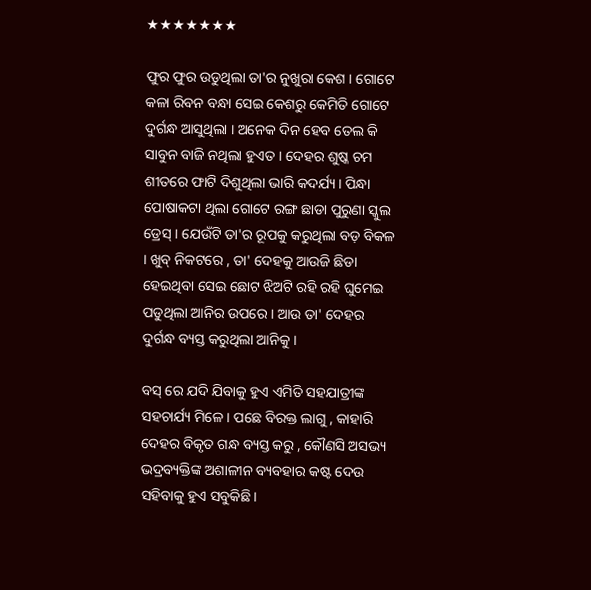★★★★★★★

ଫୁର ଫୁର ଉଡୁଥିଲା ତା'ର ନୁଖୁରା କେଶ । ଗୋଟେ କଳା ରିବନ ବନ୍ଧା ସେଇ କେଶରୁ କେମିତି ଗୋଟେ ଦୁର୍ଗନ୍ଧ ଆସୁଥିଲା । ଅନେକ ଦିନ ହେବ ତେଲ କି ସାବୁନ ବାଜି ନଥିଲା ହୁଏତ । ଦେହର ଶୁଷ୍କ ଚମ ଶୀତରେ ଫାଟି ଦିଶୁଥିଲା ଭାରି କଦର୍ଯ୍ୟ। ପିନ୍ଧା ପୋଷାକଟା ଥିଲା ଗୋଟେ ରଙ୍ଗ ଛାଡା ପୁରୁଣା ସ୍କୁଲ ଡ୍ରେସ୍ । ଯେଉଁଟି ତା'ର ରୂପକୁ କରୁଥିଲା ବଡ଼ ବିକଳ । ଖୁବ୍ ନିକଟରେ , ତା' ଦେହକୁ ଆଉଜି ଛିଡା ହେଇଥିବା ସେଇ ଛୋଟ ଝିଅଟି ରହି ରହି ଘୁମେଇ ପଡୁଥିଲା ଆନିର ଉପରେ । ଆଉ ତା' ଦେହର ଦୁର୍ଗନ୍ଧ ବ୍ୟସ୍ତ କରୁଥିଲା ଆନିକୁ ।

ବସ୍ ରେ ଯଦି ଯିବାକୁ ହୁଏ ଏମିତି ସହଯାତ୍ରୀଙ୍କ ସହଚାର୍ଯ୍ୟ ମିଳେ । ପଛେ ବିରକ୍ତ ଲାଗୁ , କାହାରି ଦେହର ବିକୃତ ଗନ୍ଧ ବ୍ୟସ୍ତ କରୁ , କୌଣସି ଅସଭ୍ୟ ଭଦ୍ରବ୍ୟକ୍ତିଙ୍କ ଅଶାଳୀନ ବ୍ୟବହାର କଷ୍ଟ ଦେଉ ସହିବାକୁ ହୁଏ ସବୁକିଛି।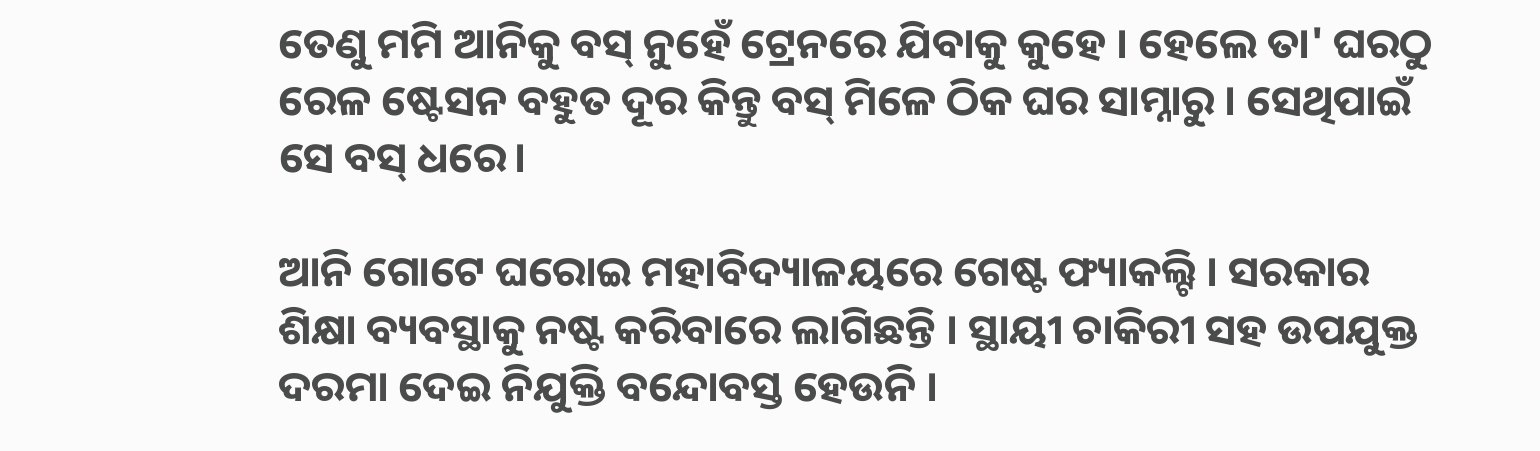ତେଣୁ ମମି ଆନିକୁ ବସ୍ ନୁହେଁ ଟ୍ରେନରେ ଯିବାକୁ କୁହେ । ହେଲେ ତା' ଘରଠୁ ରେଳ ଷ୍ଟେସନ ବହୁତ ଦୂର କିନ୍ତୁ ବସ୍ ମିଳେ ଠିକ ଘର ସାମ୍ନାରୁ । ସେଥିପାଇଁ ସେ ବସ୍ ଧରେ।

ଆନି ଗୋଟେ ଘରୋଇ ମହାବିଦ୍ୟାଳୟରେ ଗେଷ୍ଟ ଫ୍ୟାକଲ୍ଟି । ସରକାର ଶିକ୍ଷା ବ୍ୟବସ୍ଥାକୁ ନଷ୍ଟ କରିବାରେ ଲାଗିଛନ୍ତି । ସ୍ଥାୟୀ ଚାକିରୀ ସହ ଉପଯୁକ୍ତ ଦରମା ଦେଇ ନିଯୁକ୍ତି ବନ୍ଦୋବସ୍ତ ହେଉନି ।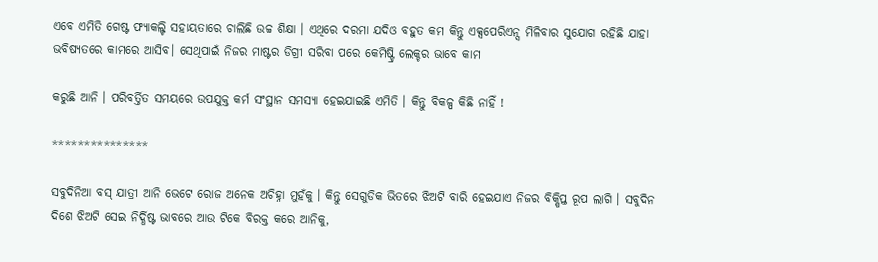ଏବେ ଏମିତି ଗେଷ୍ଟ ଫ୍ୟାକଲ୍ଟି ସହାୟତାରେ ଚାଲିଛି ଉଚ୍ଚ ଶିକ୍ଷା । ଏଥିରେ ଦରମା ଯଦିଓ ବହୁତ କମ କିନ୍ତୁ ଏକ୍ସପେରିଏନ୍ସ ମିଳିବାର ସୁଯୋଗ ରହିଛି ଯାହା ଭବିଷ୍ୟତରେ କାମରେ ଆସିବ। ସେଥିପାଇଁ ନିଜର ମାଷ୍ଟର ଡିଗ୍ରୀ ସରିବା ପରେ କେମିଷ୍ଟ୍ରି ଲେକ୍ଚର ଭାବେ କାମ

କରୁଛି ଆନି । ପରିବର୍ତ୍ତିତ ସମୟରେ ଉପଯୁକ୍ତ କର୍ମ ସଂସ୍ଥାନ ସମସ୍ୟା ହେଇଯାଇଛି ଏମିତି । କିନ୍ତୁ ବିକଳ୍ପ କିଛି ନାହିଁ !

***************

ସବୁଦିନିଆ ବସ୍ ଯାତ୍ରୀ ଆନି ଭେଟେ ରୋଜ ଅନେକ ଅଚିହ୍ନା ମୁହଁକୁ । କିନ୍ତୁ ସେଗୁଡିକ ଭିତରେ ଝିଅଟି ବାରି ହେଇଯାଏ ନିଜର ବିକ୍ଷିପ୍ତ ରୂପ ଲାଗି । ସବୁଦିନ ଦିଶେ ଝିଅଟି ସେଇ ନିର୍ଦ୍ଧିଷ୍ଟ ଭାବରେ ଆଉ ଟିକେ ବିରକ୍ତ କରେ ଆନିକୁ,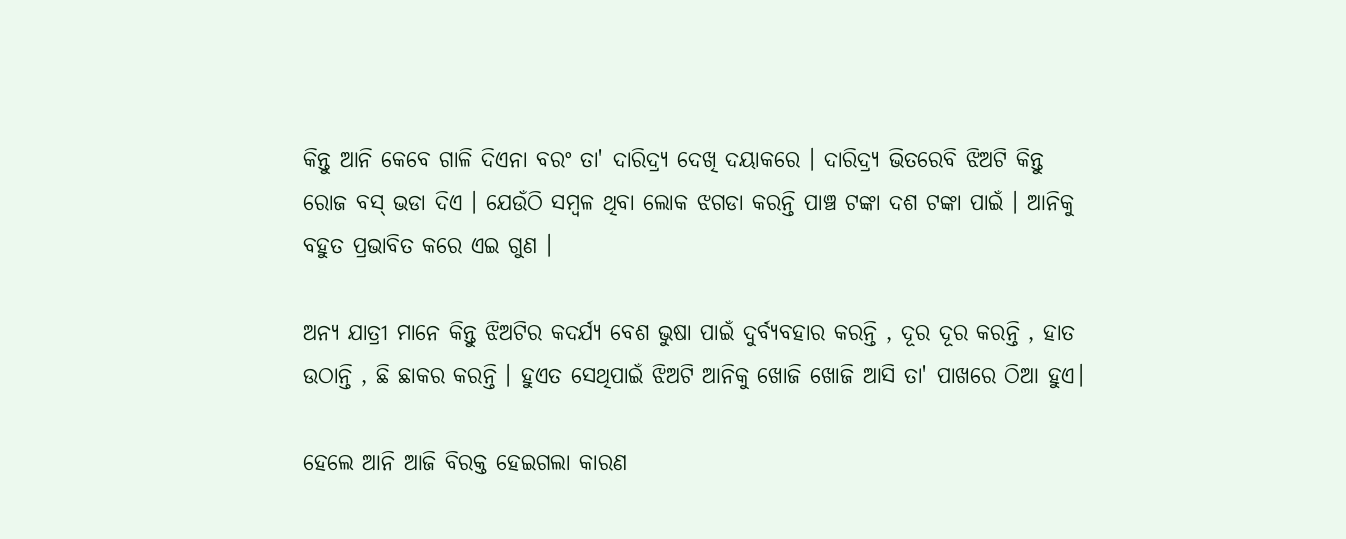କିନ୍ତୁ ଆନି କେବେ ଗାଳି ଦିଏନା ବରଂ ତା' ଦାରିଦ୍ର୍ୟ ଦେଖି ଦୟାକରେ । ଦାରିଦ୍ର୍ୟ ଭିତରେବି ଝିଅଟି କିନ୍ତୁ ରୋଜ ବସ୍ ଭଡା ଦିଏ । ଯେଉଁଠି ସମ୍ବଳ ଥିବା ଲୋକ ଝଗଡା କରନ୍ତି ପାଞ୍ଚ ଟଙ୍କା ଦଶ ଟଙ୍କା ପାଇଁ । ଆନିକୁ ବହୁତ ପ୍ରଭାବିତ କରେ ଏଇ ଗୁଣ ।

ଅନ୍ୟ ଯାତ୍ରୀ ମାନେ କିନ୍ତୁ ଝିଅଟିର କଦର୍ଯ୍ୟ ବେଶ ଭୁଷା ପାଇଁ ଦୁର୍ବ୍ୟବହାର କରନ୍ତି , ଦୂର ଦୂର କରନ୍ତି , ହାତ ଉଠାନ୍ତି , ଛି ଛାକର କରନ୍ତି । ହୁଏତ ସେଥିପାଇଁ ଝିଅଟି ଆନିକୁ ଖୋଜି ଖୋଜି ଆସି ତା' ପାଖରେ ଠିଆ ହୁଏ।

ହେଲେ ଆନି ଆଜି ବିରକ୍ତ ହେଇଗଲା କାରଣ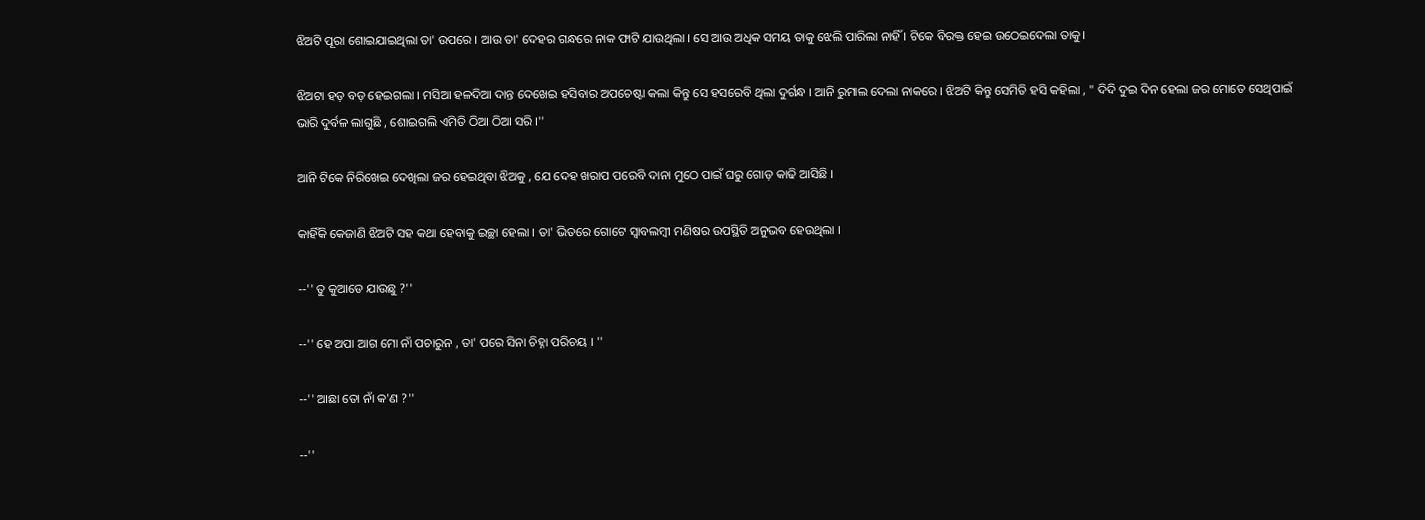ଝିଅଟି ପୂରା ଶୋଇଯାଇଥିଲା ତା' ଉପରେ । ଆଉ ତା' ଦେହର ଗନ୍ଧରେ ନାକ ଫାଟି ଯାଉଥିଲା । ସେ ଆଉ ଅଧିକ ସମୟ ତାକୁ ଝେଲି ପାରିଲା ନାହିଁ । ଟିକେ ବିରକ୍ତ ହେଇ ଉଠେଇଦେଲା ତାକୁ।

ଝିଅଟା ହଡ଼ ବଡ଼ ହେଇଗଲା । ମସିଆ ହଳଦିଆ ଦାନ୍ତ ଦେଖେଇ ହସିବାର ଅପଚେଷ୍ଟା କଲା କିନ୍ତୁ ସେ ହସରେବି ଥିଲା ଦୁର୍ଗନ୍ଧ । ଆନି ରୁମାଲ ଦେଲା ନାକରେ । ଝିଅଟି କିନ୍ତୁ ସେମିତି ହସି କହିଲା , " ଦିଦି ଦୁଇ ଦିନ ହେଲା ଜର ମୋତେ ସେଥିପାଇଁ ଭାରି ଦୁର୍ବଳ ଲାଗୁଛି , ଶୋଇଗଲି ଏମିତି ଠିଆ ଠିଆ ସରି ।''

ଆନି ଟିକେ ନିରିଖେଇ ଦେଖିଲା ଜର ହେଇଥିବା ଝିଅକୁ , ଯେ ଦେହ ଖରାପ ପରେବି ଦାନା ମୁଠେ ପାଇଁ ଘରୁ ଗୋଡ଼ କାଢି ଆସିଛି ।

କାହିଁକି କେଜାଣି ଝିଅଟି ସହ କଥା ହେବାକୁ ଇଚ୍ଛା ହେଲା । ତା' ଭିତରେ ଗୋଟେ ସ୍ୱାବଲମ୍ବୀ ମଣିଷର ଉପସ୍ଥିତି ଅନୁଭବ ହେଉଥିଲା ।

--'' ତୁ କୁଆଡେ ଯାଉଛୁ ?''

--'' ହେ ଅପା ଆଗ ମୋ ନାଁ ପଚାରୁନ , ତା' ପରେ ସିନା ଚିହ୍ନା ପରିଚୟ । ''

--'' ଆଛା ତୋ ନାଁ କ'ଣ ?''

--''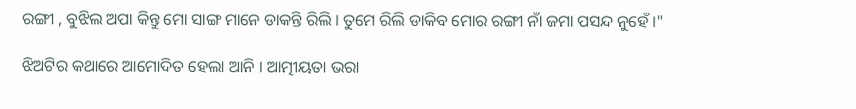ରଙ୍ଗୀ , ବୁଝିଲ ଅପା କିନ୍ତୁ ମୋ ସାଙ୍ଗ ମାନେ ଡାକନ୍ତି ରିଲି । ତୁମେ ରିଲି ଡାକିବ ମୋର ରଙ୍ଗୀ ନାଁ ଜମା ପସନ୍ଦ ନୁହେଁ ।"

ଝିଅଟିର କଥାରେ ଆମୋଦିତ ହେଲା ଆନି । ଆତ୍ମୀୟତା ଭରା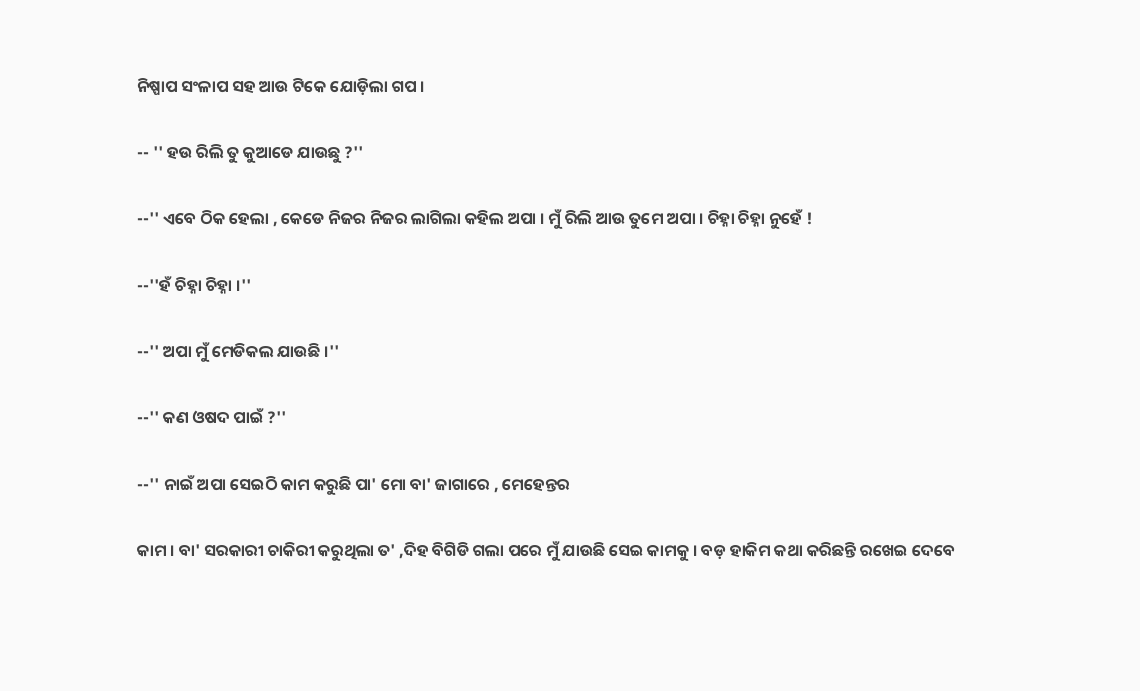ନିଷ୍ପାପ ସଂଳାପ ସହ ଆଉ ଟିକେ ଯୋଡ଼ିଲା ଗପ ।

-- '' ହଉ ରିଲି ତୁ କୁଆଡେ ଯାଉଛୁ ?''

--'' ଏବେ ଠିକ ହେଲା , କେଡେ ନିଜର ନିଜର ଲାଗିଲା କହିଲ ଅପା । ମୁଁ ରିଲି ଆଉ ତୁମେ ଅପା । ଚିହ୍ନା ଚିହ୍ନା ନୁହେଁ !

--''ହଁ ଚିହ୍ନା ଚିହ୍ନା ।''

--'' ଅପା ମୁଁ ମେଡିକଲ ଯାଉଛି ।''

--'' କଣ ଓଷଦ ପାଇଁ ?''

--'' ନାଇଁ ଅପା ସେଇଠି କାମ କରୁଛି ପା' ମୋ ବା' ଜାଗାରେ , ମେହେନ୍ତର

କାମ । ବା' ସରକାରୀ ଚାକିରୀ କରୁଥିଲା ତ' ,ଦିହ ବିଗିଡି ଗଲା ପରେ ମୁଁ ଯାଉଛି ସେଇ କାମକୁ । ବଡ଼ ହାକିମ କଥା କରିଛନ୍ତି ରଖେଇ ଦେବେ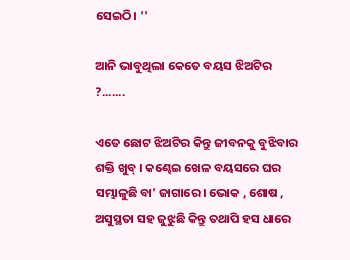ସେଇଠି। ''

ଆନି ଭାବୁଥିଲା କେତେ ବୟସ ଝିଅଟିର ?.......

ଏତେ ଛୋଟ ଝିଅଟିର କିନ୍ତୁ ଜୀବନକୁ ବୁଝିବାର ଶକ୍ତି ଖୁବ୍ । କଣ୍ଢେଇ ଖେଳ ବୟସରେ ଘର ସମ୍ଭାଳୁଛି ବା' ଜାଗାରେ । ଭୋକ , ଶୋଷ , ଅସୁସ୍ଥତା ସହ ଜୁଝୁଛି କିନ୍ତୁ ତଥାପି ହସ ଧାରେ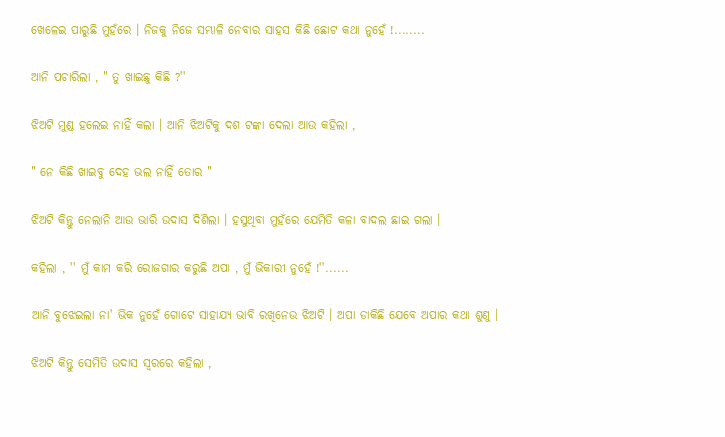ଖେଳେଇ ପାରୁଛି ମୁହଁରେ । ନିଜକୁ ନିଜେ ସମ୍ଭାଳି ନେବାର ସାହସ କିଛି ଛୋଟ କଥା ନୁହେଁ !........

ଆନି ପଚାରିଲା , " ତୁ ଖାଇଛୁ କିଛି ?''

ଝିଅଟି ମୁଣ୍ଡ ହଲେଇ ନାହିଁ କଲା । ଆନି ଝିଅଟିକୁ ଦଶ ଟଙ୍କା ଦେଲା ଆଉ କହିଲା ,

" ନେ କିଛି ଖାଇବୁ ଦେହ ଭଲ ନାହିଁ ତୋର "

ଝିଅଟି କିନ୍ତୁ ନେଲାନି ଆଉ ଭାରି ଉଦାସ ଦିଶିଲା । ହସୁଥିବା ମୁହଁରେ ଯେମିତି କଳା ବାଦଲ ଛାଇ ଗଲା ।

କହିଲା , '' ମୁଁ କାମ କରି ରୋଜଗାର କରୁଛି ଅପା , ମୁଁ ଭିକାରୀ ନୁହେଁ !''......

ଆନି ବୁଝେଇଲା ନା' ଭିକ ନୁହେଁ ଗୋଟେ ସାହାଯ୍ୟ ଭାବି ରଖିନେଉ ଝିଅଟି । ଅପା ଡାକିଛି ଯେବେ ଅପାର କଥା ଶୁଣୁ ।

ଝିଅଟି କିନ୍ତୁ ସେମିତି ଉଦାସ ସ୍ୱରରେ କହିଲା ,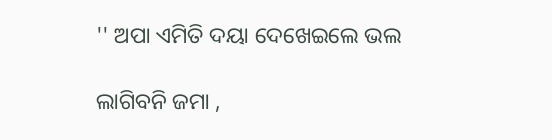'' ଅପା ଏମିତି ଦୟା ଦେଖେଇଲେ ଭଲ

ଲାଗିବନି ଜମା ,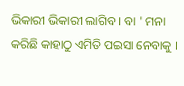ଭିକାରୀ ଭିକାରୀ ଲାଗିବ । ବା ' ମନା କରିଛି କାହାଠୁ ଏମିତି ପଇସା ନେବାକୁ ।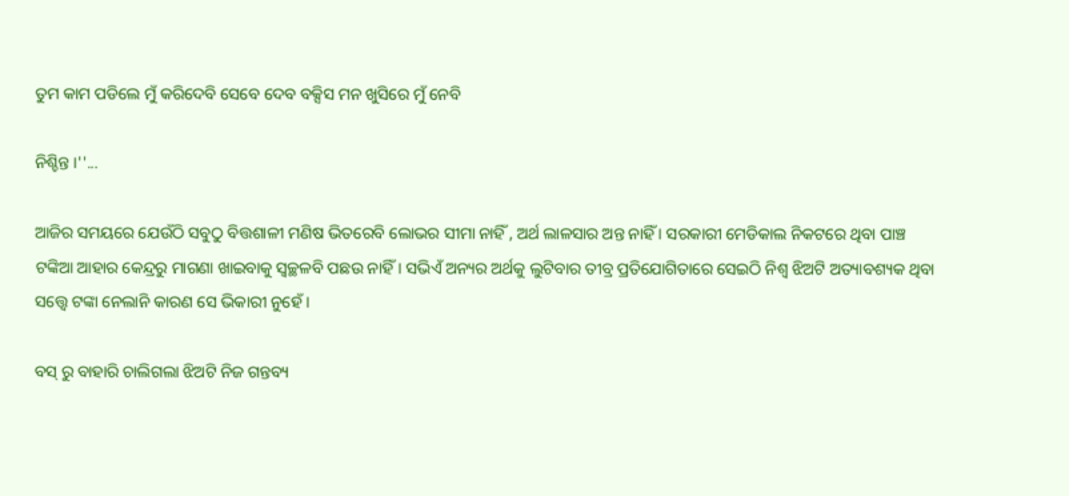ତୁମ କାମ ପଡିଲେ ମୁଁ କରିଦେବି ସେବେ ଦେବ ବକ୍ସିସ ମନ ଖୁସିରେ ମୁଁ ନେବି

ନିଶ୍ଚିନ୍ତ ।''...

ଆଜିର ସମୟରେ ଯେଉଁଠି ସବୁଠୁ ବିତ୍ତଶାଳୀ ମଣିଷ ଭିତରେବି ଲୋଭର ସୀମା ନାହିଁ , ଅର୍ଥ ଲାଳସାର ଅନ୍ତ ନାହିଁ । ସରକାରୀ ମେଡିକାଲ ନିକଟରେ ଥିବା ପାଞ୍ଚ ଟଙ୍କିଆ ଆହାର କେନ୍ଦ୍ରରୁ ମାଗଣା ଖାଇବାକୁ ସ୍ୱଚ୍ଛଳବି ପଛଉ ନାହିଁ। ସଭିଏଁ ଅନ୍ୟର ଅର୍ଥକୁ ଲୁଟିବାର ତୀବ୍ର ପ୍ରତିଯୋଗିତାରେ ସେଇଠି ନିଶ୍ୱ ଝିଅଟି ଅତ୍ୟାବଶ୍ୟକ ଥିବା ସତ୍ତ୍ୱେ ଟଙ୍କା ନେଲାନି କାରଣ ସେ ଭିକାରୀ ନୁହେଁ ।

ବସ୍ ରୁ ବାହାରି ଚାଲିଗଲା ଝିଅଟି ନିଜ ଗନ୍ତବ୍ୟ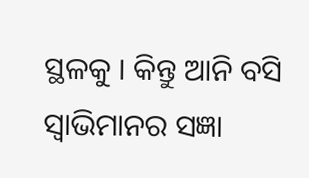ସ୍ଥଳକୁ । କିନ୍ତୁ ଆନି ବସି ସ୍ୱାଭିମାନର ସଜ୍ଞା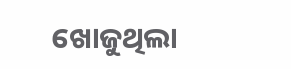ଖୋଜୁଥିଲା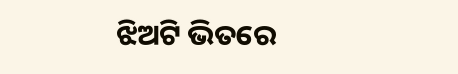ଝିଅଟି ଭିତରେ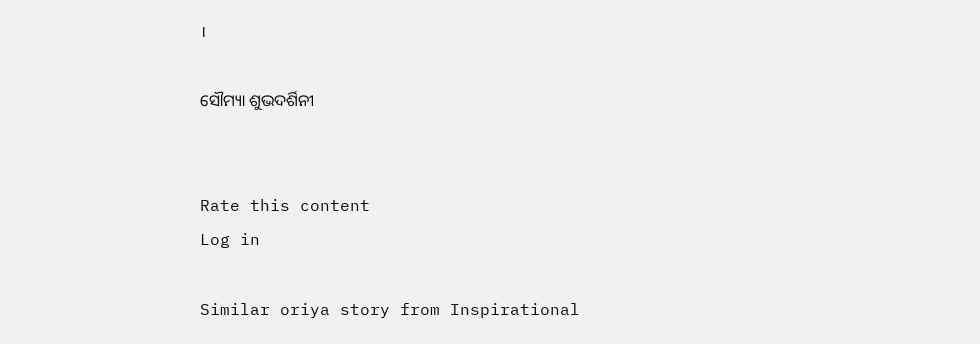।

ସୌମ୍ୟା ଶୁଭଦର୍ଶିନୀ


Rate this content
Log in

Similar oriya story from Inspirational